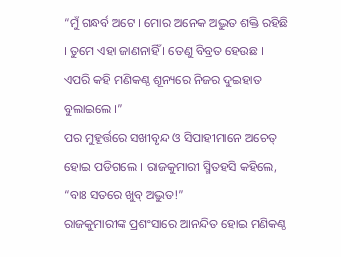“ମୁଁ ଗନ୍ଧର୍ବ ଅଟେ । ମୋର ଅନେକ ଅଦ୍ଭୁତ ଶକ୍ତି ରହିଛି । ତୁମେ ଏହା ଜାଣନାହିଁ । ତେଣୁ ବିବ୍ରତ ହେଉଛ । ଏପରି କହି ମଣିକଣ୍ଠ ଶୂନ୍ୟରେ ନିଜର ଦୁଇହାତ ବୁଲାଇଲେ ।”
ପର ମୁହୂର୍ତ୍ତରେ ସଖୀବୃନ୍ଦ ଓ ସିପାହୀମାନେ ଅଚେତ୍ ହୋଇ ପଡିଗଲେ । ରାଜକୁମାରୀ ସ୍ମିତହସି କହିଲେ, “ବାଃ ସତରେ ଖୁବ୍ ଅଦ୍ଭୁତ!”
ରାଜକୁମାରୀଙ୍କ ପ୍ରଶଂସାରେ ଆନନ୍ଦିତ ହୋଇ ମଣିକଣ୍ଠ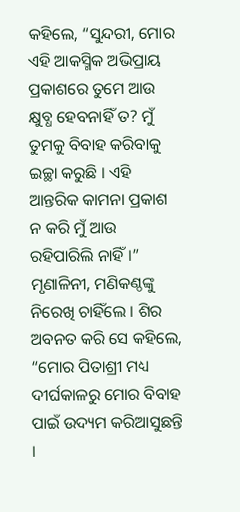କହିଲେ, “ସୁନ୍ଦରୀ, ମୋର ଏହି ଆକସ୍ମିକ ଅଭିପ୍ରାୟ ପ୍ରକାଶରେ ତୁମେ ଆଉ କ୍ଷୁବ୍ଧ ହେବନାହିଁ ତ? ମୁଁ ତୁମକୁ ବିବାହ କରିବାକୁ ଇଚ୍ଛା କରୁଛି । ଏହି ଆନ୍ତରିକ କାମନା ପ୍ରକାଶ ନ କରି ମୁଁ ଆଉ ରହିପାରିଲି ନାହିଁ ।”
ମୃଣାଳିନୀ, ମଣିକଣ୍ଠଙ୍କୁ ନିରେଖି ଚାହିଁଲେ । ଶିର ଅବନତ କରି ସେ କହିଲେ, “ମୋର ପିତାଶ୍ରୀ ମଧ୍ୟ ଦୀର୍ଘକାଳରୁ ମୋର ବିବାହ ପାଇଁ ଉଦ୍ୟମ କରିଆସୁଛନ୍ତି ।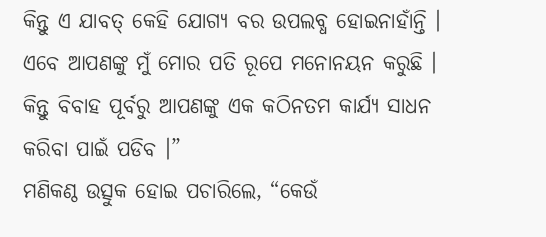କିନ୍ତୁ ଏ ଯାବତ୍ କେହି ଯୋଗ୍ୟ ବର ଉପଲବ୍ଧ ହୋଇନାହାଁନ୍ତି । ଏବେ ଆପଣଙ୍କୁ ମୁଁ ମୋର ପତି ରୂପେ ମନୋନୟନ କରୁଛି । କିନ୍ତୁ ବିବାହ ପୂର୍ବରୁ ଆପଣଙ୍କୁ ଏକ କଠିନତମ କାର୍ଯ୍ୟ ସାଧନ କରିବା ପାଇଁ ପଡିବ ।”
ମଣିକଣ୍ଠ ଉତ୍ସୁକ ହୋଇ ପଚାରିଲେ, “କେଉଁ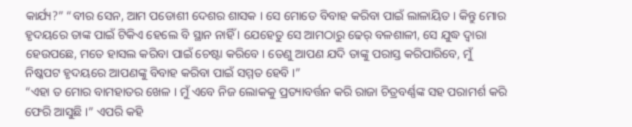କାର୍ଯ୍ୟ?” “ବୀର ସେନ, ଆମ ପଡୋଶୀ ଦେଶର ଶାସକ । ସେ ମୋତେ ବିବାହ କରିବା ପାଇଁ ଲାଳାୟିତ । କିନ୍ତୁ ମୋର ହୃଦୟରେ ତାଙ୍କ ପାଇଁ ଟିକିଏ ହେଲେ ବି ସ୍ଥାନ ନାହିଁ । ଯେହେତୁ ସେ ଆମଠାରୁ ଢେର୍ ବଳଶାଳୀ, ସେ ଯୁଦ୍ଧ ଦ୍ୱାରା ହେଉପଛେ, ମତେ ହାସଲ କରିବା ପାଇଁ ଚେଷ୍ଟା କରିବେ । ତେଣୁ ଆପଣ ଯଦି ତାଙ୍କୁ ପରାସ୍ତ କରିପାରିବେ, ମୁଁ ନିଷ୍କପଟ ହୃଦୟରେ ଆପଣଙ୍କୁ ବିବାହ କରିବା ପାଇଁ ସମ୍ମତ ହେବି ।”
“ଏହା ତ ମୋର ବାମହାତର ଖେଳ । ମୁଁ ଏବେ ନିଜ ଲୋକକୁ ପ୍ରତ୍ୟାବର୍ତ୍ତନ କରି ରାଜା ଚିତ୍ରବର୍ଣ୍ଣଙ୍କ ସହ ପରାମର୍ଶ କରି ଫେରି ଆସୁଛି ।” ଏପରି କହି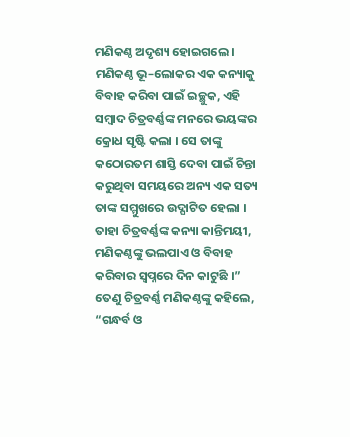ମଣିକଣ୍ଠ ଅଦୃଶ୍ୟ ହୋଇଗଲେ ।
ମଣିକଣ୍ଠ ଭୂ–ଲୋକର ଏକ କନ୍ୟାକୁ ବିବାହ କରିବା ପାଇଁ ଇଚ୍ଛୁକ, ଏହି ସମ୍ବାଦ ଚିତ୍ରବର୍ଣ୍ଣଙ୍କ ମନରେ ଭୟଙ୍କର କ୍ରୋଧ ସୃଷ୍ଟି କଲା । ସେ ତାଙ୍କୁ କଠୋରତମ ଶାସ୍ତି ଦେବା ପାଇଁ ଚିନ୍ତା କରୁଥିବା ସମୟରେ ଅନ୍ୟ ଏକ ସତ୍ୟ ତାଙ୍କ ସମ୍ମୁଖରେ ଉଦ୍ଘାଟିତ ହେଲା । ତାହା ଚିତ୍ରବର୍ଣ୍ଣଙ୍କ କନ୍ୟା କାନ୍ତିମୟୀ, ମଣିକଣ୍ଠଙ୍କୁ ଭଲପାଏ ଓ ବିବାହ କରିବାର ସ୍ୱପ୍ନରେ ଦିନ କାଟୁଛି ।”
ତେଣୁ ଚିତ୍ରବର୍ଣ୍ଣ ମଣିକଣ୍ଠଙ୍କୁ କହିଲେ, “ଗନ୍ଧର୍ବ ଓ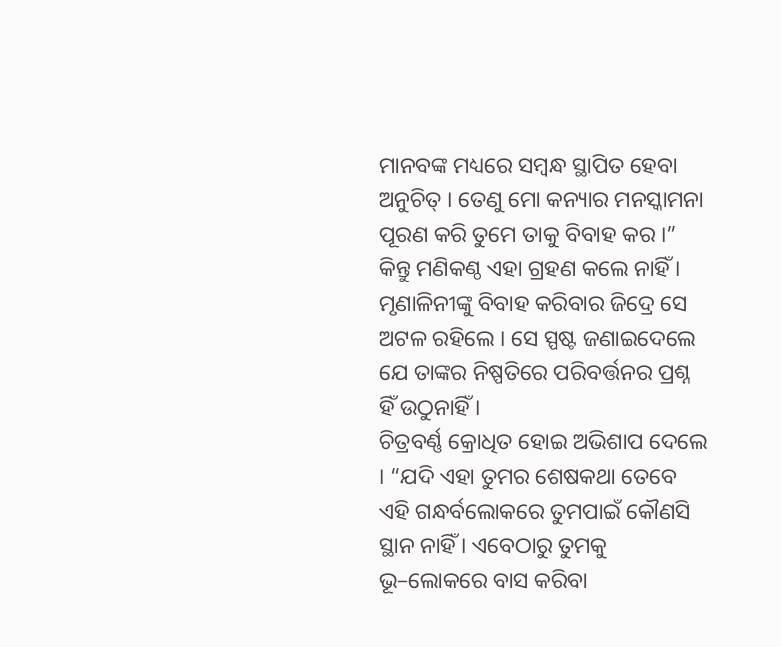ମାନବଙ୍କ ମଧ୍ୟରେ ସମ୍ବନ୍ଧ ସ୍ଥାପିତ ହେବା ଅନୁଚିତ୍ । ତେଣୁ ମୋ କନ୍ୟାର ମନସ୍କାମନା ପୂରଣ କରି ତୁମେ ତାକୁ ବିବାହ କର ।”
କିନ୍ତୁ ମଣିକଣ୍ଠ ଏହା ଗ୍ରହଣ କଲେ ନାହିଁ । ମୃଣାଳିନୀଙ୍କୁ ବିବାହ କରିବାର ଜିଦ୍ରେ ସେ ଅଟଳ ରହିଲେ । ସେ ସ୍ପଷ୍ଟ ଜଣାଇଦେଲେ ଯେ ତାଙ୍କର ନିଷ୍ପତିରେ ପରିବର୍ତ୍ତନର ପ୍ରଶ୍ନ ହିଁ ଉଠୁନାହିଁ ।
ଚିତ୍ରବର୍ଣ୍ଣ କ୍ରୋଧିତ ହୋଇ ଅଭିଶାପ ଦେଲେ । “ଯଦି ଏହା ତୁମର ଶେଷକଥା ତେବେ ଏହି ଗନ୍ଧର୍ବଲୋକରେ ତୁମପାଇଁ କୌଣସି ସ୍ଥାନ ନାହିଁ । ଏବେଠାରୁ ତୁମକୁ ଭୂ–ଲୋକରେ ବାସ କରିବା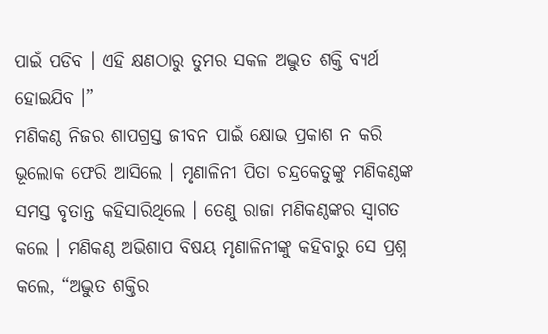ପାଇଁ ପଡିବ । ଏହି କ୍ଷଣଠାରୁ ତୁମର ସକଳ ଅଦ୍ଭୁତ ଶକ୍ତି ବ୍ୟର୍ଥ ହୋଇଯିବ ।”
ମଣିକଣ୍ଠ ନିଜର ଶାପଗ୍ରସ୍ତ ଜୀବନ ପାଇଁ କ୍ଷୋଭ ପ୍ରକାଶ ନ କରି ଭୂଲୋକ ଫେରି ଆସିଲେ । ମୃଣାଳିନୀ ପିତା ଚନ୍ଦ୍ରକେତୁଙ୍କୁ ମଣିକଣ୍ଠଙ୍କ ସମସ୍ତ ବୃତାନ୍ତ କହିସାରିଥିଲେ । ତେଣୁ ରାଜା ମଣିକଣ୍ଠଙ୍କର ସ୍ୱାଗତ କଲେ । ମଣିକଣ୍ଠ ଅଭିଶାପ ବିଷୟ ମୃଣାଳିନୀଙ୍କୁ କହିବାରୁ ସେ ପ୍ରଶ୍ନ କଲେ, “ଅଦ୍ଭୁତ ଶକ୍ତିର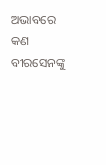ଅଭାବରେ କଣ ବୀରସେନଙ୍କୁ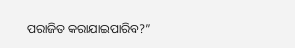ପରାଜିତ କରାଯାଇପାରିବ?”